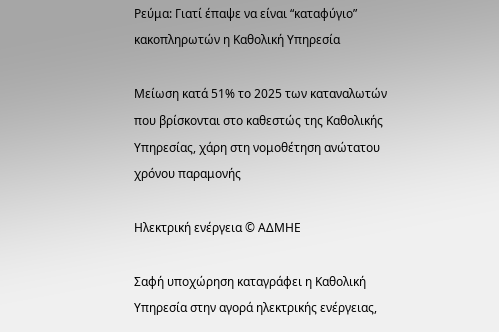Ρεύμα: Γιατί έπαψε να είναι “καταφύγιο” κακοπληρωτών η Καθολική Υπηρεσία

Μείωση κατά 51% το 2025 των καταναλωτών που βρίσκονται στο καθεστώς της Καθολικής Υπηρεσίας, χάρη στη νομοθέτηση ανώτατου χρόνου παραμονής

Ηλεκτρική ενέργεια © ΑΔΜΗΕ

Σαφή υποχώρηση καταγράφει η Καθολική Υπηρεσία στην αγορά ηλεκτρικής ενέργειας,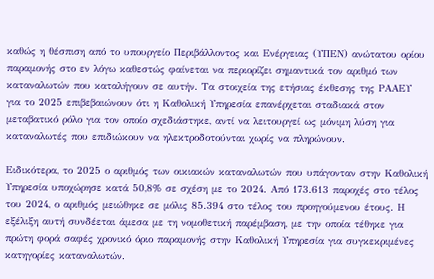καθώς η θέσπιση από το υπουργείο Περιβάλλοντος και Ενέργειας (ΥΠΕΝ) ανώτατου ορίου παραμονής στο εν λόγω καθεστώς φαίνεται να περιορίζει σημαντικά τον αριθμό των καταναλωτών που καταλήγουν σε αυτήν. Τα στοιχεία της ετήσιας έκθεσης της ΡΑΑΕΥ για το 2025 επιβεβαιώνουν ότι η Καθολική Υπηρεσία επανέρχεται σταδιακά στον μεταβατικό ρόλο για τον οποίο σχεδιάστηκε, αντί να λειτουργεί ως μόνιμη λύση για καταναλωτές που επιδιώκουν να ηλεκτροδοτούνται χωρίς να πληρώνουν.

Ειδικότερα, το 2025 ο αριθμός των οικιακών καταναλωτών που υπάγονταν στην Καθολική Υπηρεσία υποχώρησε κατά 50,8% σε σχέση με το 2024. Από 173.613 παροχές στο τέλος του 2024, ο αριθμός μειώθηκε σε μόλις 85.394 στο τέλος του προηγούμενου έτους. Η εξέλιξη αυτή συνδέεται άμεσα με τη νομοθετική παρέμβαση, με την οποία τέθηκε για πρώτη φορά σαφές χρονικό όριο παραμονής στην Καθολική Υπηρεσία για συγκεκριμένες κατηγορίες καταναλωτών.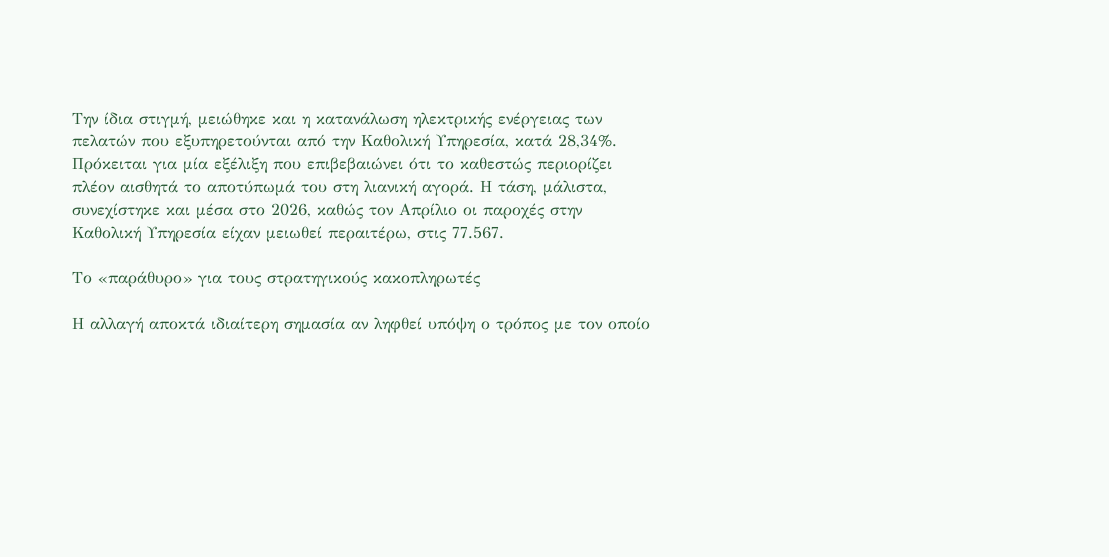Την ίδια στιγμή, μειώθηκε και η κατανάλωση ηλεκτρικής ενέργειας των πελατών που εξυπηρετούνται από την Καθολική Υπηρεσία, κατά 28,34%. Πρόκειται για μία εξέλιξη που επιβεβαιώνει ότι το καθεστώς περιορίζει πλέον αισθητά το αποτύπωμά του στη λιανική αγορά. Η τάση, μάλιστα, συνεχίστηκε και μέσα στο 2026, καθώς τον Απρίλιο οι παροχές στην Καθολική Υπηρεσία είχαν μειωθεί περαιτέρω, στις 77.567.

Το «παράθυρο» για τους στρατηγικούς κακοπληρωτές

Η αλλαγή αποκτά ιδιαίτερη σημασία αν ληφθεί υπόψη ο τρόπος με τον οποίο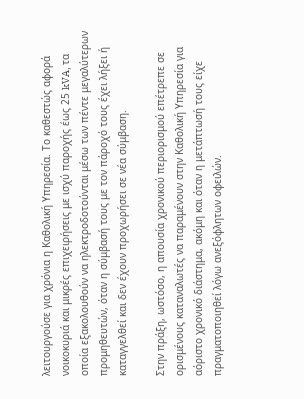λειτουργούσε για χρόνια η Καθολική Υπηρεσία. Το καθεστώς αφορά νοικοκυριά και μικρές επιχειρήσεις με ισχύ παροχής έως 25 kVA, τα οποία εξακολουθούν να ηλεκτροδοτούνται μέσω των πέντε μεγαλύτερων προμηθευτών, όταν η σύμβασή τους με τον πάροχό τους έχει λήξει ή καταγγελθεί και δεν έχουν προχωρήσει σε νέα σύμβαση.

Στην πράξη, ωστόσο, η απουσία χρονικού περιορισμού επέτρεπε σε ορισμένους καταναλωτές να παραμένουν στην Καθολική Υπηρεσία για αόριστο χρονικό διάστημα, ακόμη και όταν η μετάπτωσή τους είχε πραγματοποιηθεί λόγω ανεξόφλητων οφειλών.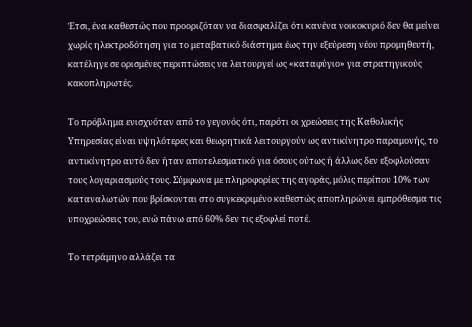Έτσι, ένα καθεστώς που προοριζόταν να διασφαλίζει ότι κανένα νοικοκυριό δεν θα μείνει χωρίς ηλεκτροδότηση για το μεταβατικό διάστημα έως την εξεύρεση νέου προμηθευτή, κατέληγε σε ορισμένες περιπτώσεις να λειτουργεί ως «καταφύγιο» για στρατηγικούς κακοπληρωτές.

Το πρόβλημα ενισχυόταν από το γεγονός ότι, παρότι οι χρεώσεις της Καθολικής Υπηρεσίας είναι υψηλότερες και θεωρητικά λειτουργούν ως αντικίνητρο παραμονής, το αντικίνητρο αυτό δεν ήταν αποτελεσματικό για όσους ούτως ή άλλως δεν εξοφλούσαν τους λογαριασμούς τους. Σύμφωνα με πληροφορίες της αγοράς, μόλις περίπου 10% των καταναλωτών που βρίσκονται στο συγκεκριμένο καθεστώς αποπληρώνει εμπρόθεσμα τις υποχρεώσεις του, ενώ πάνω από 60% δεν τις εξοφλεί ποτέ.

Το τετράμηνο αλλάζει τα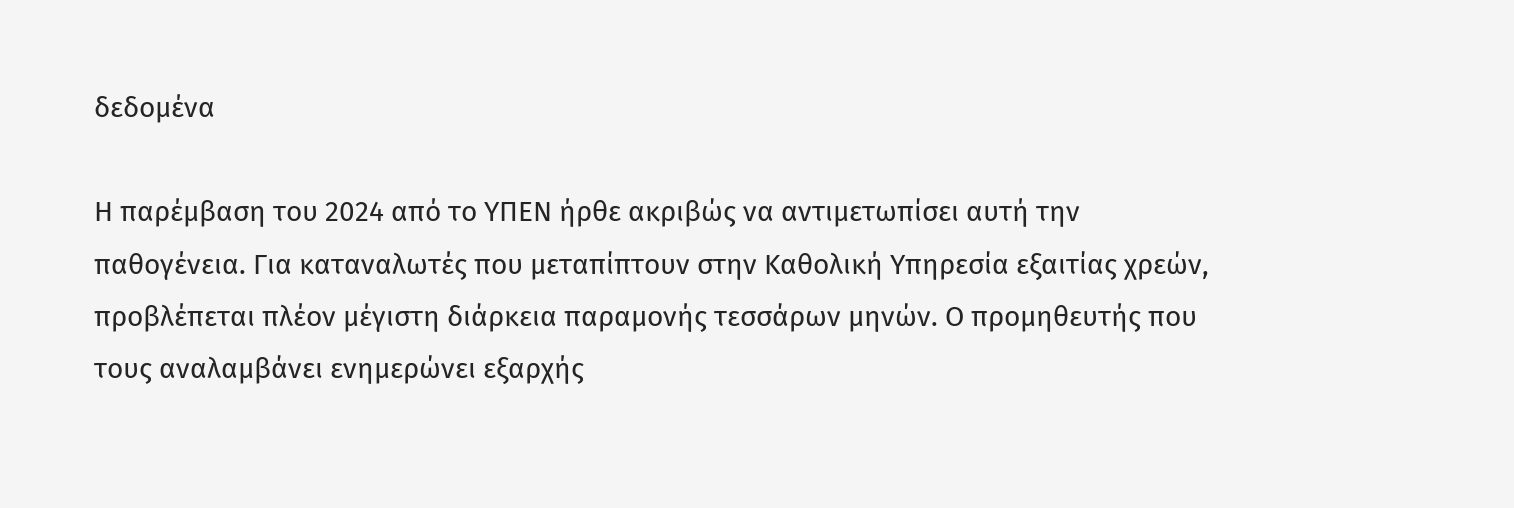δεδομένα

Η παρέμβαση του 2024 από το ΥΠΕΝ ήρθε ακριβώς να αντιμετωπίσει αυτή την παθογένεια. Για καταναλωτές που μεταπίπτουν στην Καθολική Υπηρεσία εξαιτίας χρεών, προβλέπεται πλέον μέγιστη διάρκεια παραμονής τεσσάρων μηνών. Ο προμηθευτής που τους αναλαμβάνει ενημερώνει εξαρχής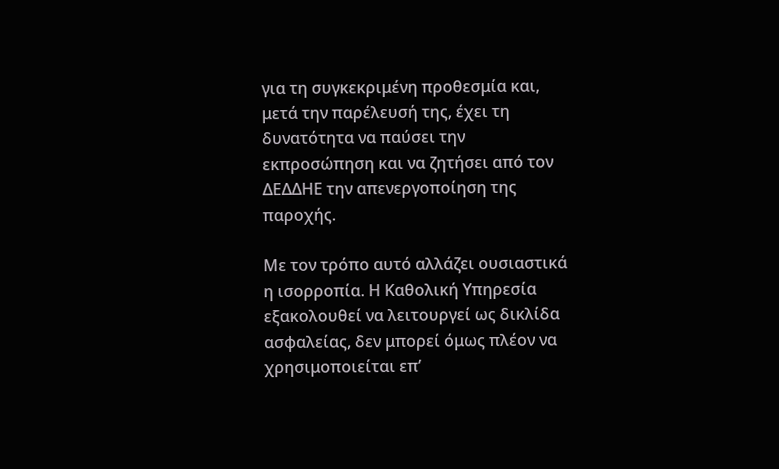για τη συγκεκριμένη προθεσμία και, μετά την παρέλευσή της, έχει τη δυνατότητα να παύσει την εκπροσώπηση και να ζητήσει από τον ΔΕΔΔΗΕ την απενεργοποίηση της παροχής.

Με τον τρόπο αυτό αλλάζει ουσιαστικά η ισορροπία. Η Καθολική Υπηρεσία εξακολουθεί να λειτουργεί ως δικλίδα ασφαλείας, δεν μπορεί όμως πλέον να χρησιμοποιείται επ’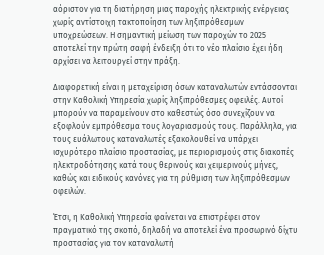αόριστον για τη διατήρηση μιας παροχής ηλεκτρικής ενέργειας χωρίς αντίστοιχη τακτοποίηση των ληξιπρόθεσμων υποχρεώσεων. Η σημαντική μείωση των παροχών το 2025 αποτελεί την πρώτη σαφή ένδειξη ότι το νέο πλαίσιο έχει ήδη αρχίσει να λειτουργεί στην πράξη.

Διαφορετική είναι η μεταχείριση όσων καταναλωτών εντάσσονται στην Καθολική Υπηρεσία χωρίς ληξιπρόθεσμες οφειλές. Αυτοί μπορούν να παραμείνουν στο καθεστώς όσο συνεχίζουν να εξοφλούν εμπρόθεσμα τους λογαριασμούς τους. Παράλληλα, για τους ευάλωτους καταναλωτές εξακολουθεί να υπάρχει ισχυρότερο πλαίσιο προστασίας, με περιορισμούς στις διακοπές ηλεκτροδότησης κατά τους θερινούς και χειμερινούς μήνες, καθώς και ειδικούς κανόνες για τη ρύθμιση των ληξιπρόθεσμων οφειλών.

Έτσι, η Καθολική Υπηρεσία φαίνεται να επιστρέφει στον πραγματικό της σκοπό, δηλαδή να αποτελεί ένα προσωρινό δίχτυ προστασίας για τον καταναλωτή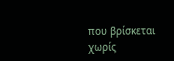που βρίσκεται χωρίς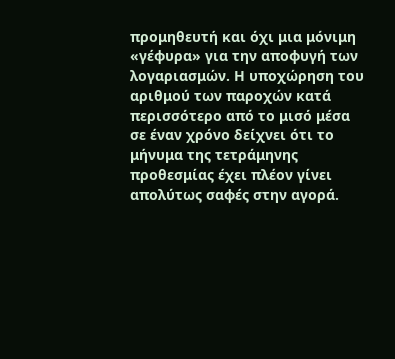προμηθευτή και όχι μια μόνιμη «γέφυρα» για την αποφυγή των λογαριασμών. Η υποχώρηση του αριθμού των παροχών κατά περισσότερο από το μισό μέσα σε έναν χρόνο δείχνει ότι το μήνυμα της τετράμηνης προθεσμίας έχει πλέον γίνει απολύτως σαφές στην αγορά.